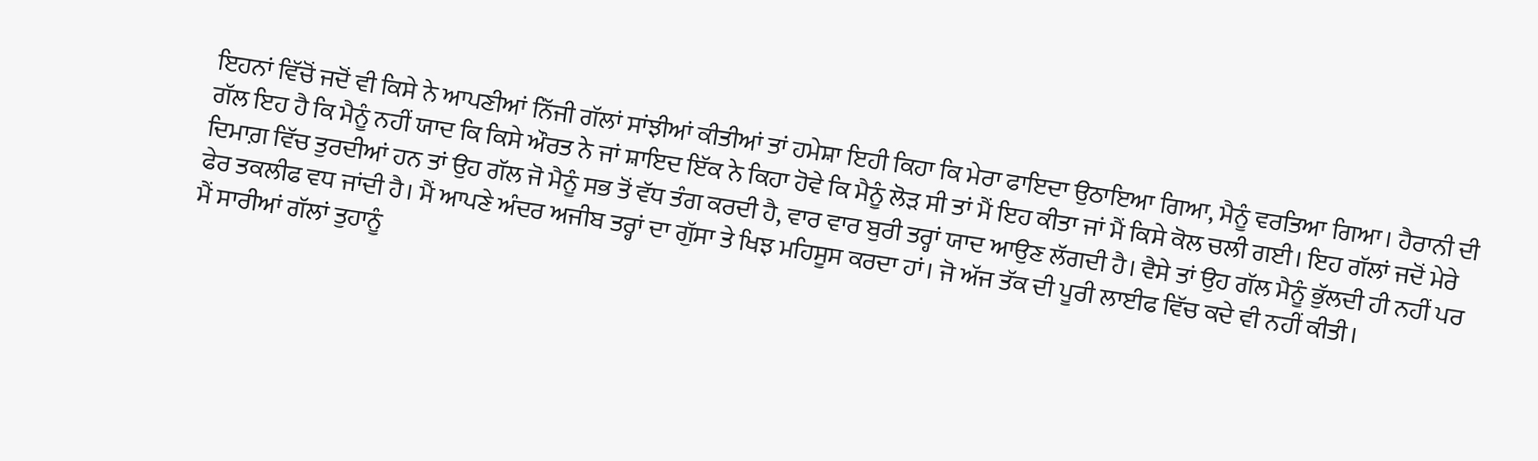ਇਹਨਾਂ ਵਿੱਚੋਂ ਜਦੋਂ ਵੀ ਕਿਸੇ ਨੇ ਆਪਣੀਆਂ ਨਿੱਜੀ ਗੱਲਾਂ ਸਾਂਝੀਆਂ ਕੀਤੀਆਂ ਤਾਂ ਹਮੇਸ਼ਾ ਇਹੀ ਕਿਹਾ ਕਿ ਮੇਰਾ ਫਾਇਦਾ ਉਠਾਇਆ ਗਿਆ, ਮੈਨੂੰ ਵਰਤਿਆ ਗਿਆ। ਹੈਰਾਨੀ ਦੀ ਗੱਲ ਇਹ ਹੈ ਕਿ ਮੈਨੂੰ ਨਹੀਂ ਯਾਦ ਕਿ ਕਿਸੇ ਔਰਤ ਨੇ ਜਾਂ ਸ਼ਾਇਦ ਇੱਕ ਨੇ ਕਿਹਾ ਹੋਵੇ ਕਿ ਮੈਨੂੰ ਲੋੜ ਸੀ ਤਾਂ ਮੈਂ ਇਹ ਕੀਤਾ ਜਾਂ ਮੈਂ ਕਿਸੇ ਕੋਲ ਚਲੀ ਗਈ। ਇਹ ਗੱਲਾਂ ਜਦੋਂ ਮੇਰੇ ਦਿਮਾਗ਼ ਵਿੱਚ ਤੁਰਦੀਆਂ ਹਨ ਤਾਂ ਉਹ ਗੱਲ ਜੋ ਮੈਨੂੰ ਸਭ ਤੋਂ ਵੱਧ ਤੰਗ ਕਰਦੀ ਹੈ, ਵਾਰ ਵਾਰ ਬੁਰੀ ਤਰ੍ਹਾਂ ਯਾਦ ਆਉਣ ਲੱਗਦੀ ਹੈ। ਵੈਸੇ ਤਾਂ ਉਹ ਗੱਲ ਮੈਨੂੰ ਭੁੱਲਦੀ ਹੀ ਨਹੀਂ ਪਰ ਫੇਰ ਤਕਲੀਫ ਵਧ ਜਾਂਦੀ ਹੈ। ਮੈਂ ਆਪਣੇ ਅੰਦਰ ਅਜੀਬ ਤਰ੍ਹਾਂ ਦਾ ਗੁੱਸਾ ਤੇ ਖਿਝ ਮਹਿਸੂਸ ਕਰਦਾ ਹਾਂ। ਜੋ ਅੱਜ ਤੱਕ ਦੀ ਪੂਰੀ ਲਾਈਫ ਵਿੱਚ ਕਦੇ ਵੀ ਨਹੀਂ ਕੀਤੀ।
ਮੈਂ ਸਾਰੀਆਂ ਗੱਲਾਂ ਤੁਹਾਨੂੰ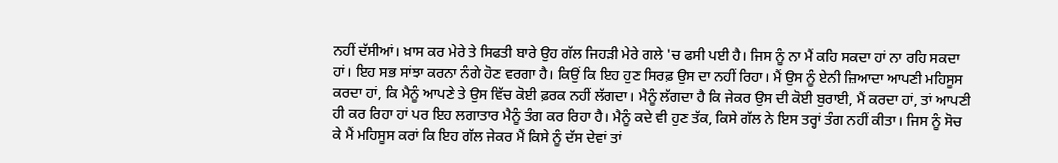ਨਹੀਂ ਦੱਸੀਆਂ। ਖ਼ਾਸ ਕਰ ਮੇਰੇ ਤੇ ਸਿਫਤੀ ਬਾਰੇ ਉਹ ਗੱਲ ਜਿਹੜੀ ਮੇਰੇ ਗਲੇ 'ਚ ਫਸੀ ਪਈ ਹੈ। ਜਿਸ ਨੂੰ ਨਾ ਮੈਂ ਕਹਿ ਸਕਦਾ ਹਾਂ ਨਾ ਰਹਿ ਸਕਦਾ ਹਾਂ। ਇਹ ਸਭ ਸਾਂਝਾ ਕਰਨਾ ਨੰਗੇ ਹੋਣ ਵਰਗਾ ਹੈ। ਕਿਉਂ ਕਿ ਇਹ ਹੁਣ ਸਿਰਫ਼ ਉਸ ਦਾ ਨਹੀਂ ਰਿਹਾ। ਮੈਂ ਉਸ ਨੂੰ ਏਨੀ ਜ਼ਿਆਦਾ ਆਪਣੀ ਮਹਿਸੂਸ ਕਰਦਾ ਹਾਂ, ਕਿ ਮੈਨੂੰ ਆਪਣੇ ਤੇ ਉਸ ਵਿੱਚ ਕੋਈ ਫ਼ਰਕ ਨਹੀਂ ਲੱਗਦਾ। ਮੈਨੂੰ ਲੱਗਦਾ ਹੈ ਕਿ ਜੇਕਰ ਉਸ ਦੀ ਕੋਈ ਬੁਰਾਈ, ਮੈਂ ਕਰਦਾ ਹਾਂ, ਤਾਂ ਆਪਣੀ ਹੀ ਕਰ ਰਿਹਾ ਹਾਂ ਪਰ ਇਹ ਲਗਾਤਾਰ ਮੈਨੂੰ ਤੰਗ ਕਰ ਰਿਹਾ ਹੈ। ਮੈਨੂੰ ਕਦੇ ਵੀ ਹੁਣ ਤੱਕ, ਕਿਸੇ ਗੱਲ ਨੇ ਇਸ ਤਰ੍ਹਾਂ ਤੰਗ ਨਹੀਂ ਕੀਤਾ। ਜਿਸ ਨੂੰ ਸੋਚ ਕੇ ਮੈਂ ਮਹਿਸੂਸ ਕਰਾਂ ਕਿ ਇਹ ਗੱਲ ਜੇਕਰ ਮੈਂ ਕਿਸੇ ਨੂੰ ਦੱਸ ਦੇਵਾਂ ਤਾਂ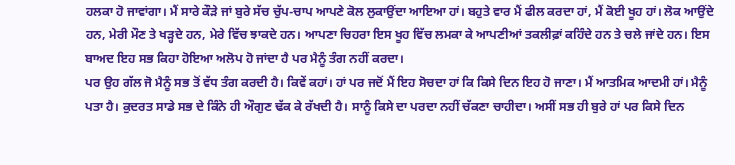ਹਲਕਾ ਹੋ ਜਾਵਾਂਗਾ। ਮੈਂ ਸਾਰੇ ਕੌੜੇ ਜਾਂ ਬੁਰੇ ਸੱਚ ਚੁੱਪ-ਚਾਪ ਆਪਣੇ ਕੋਲ ਲੁਕਾਉਂਦਾ ਆਇਆ ਹਾਂ। ਬਹੁਤੇ ਵਾਰ ਮੈਂ ਫੀਲ ਕਰਦਾ ਹਾਂ, ਮੈਂ ਕੋਈ ਖੂਹ ਹਾਂ। ਲੋਕ ਆਉਂਦੇ ਹਨ, ਮੇਰੀ ਮੌਣ ਤੇ ਖੜ੍ਹਦੇ ਹਨ, ਮੇਰੇ ਵਿੱਚ ਝਾਕਦੇ ਹਨ। ਆਪਣਾ ਚਿਹਰਾ ਇਸ ਖੂਹ ਵਿੱਚ ਲਮਕਾ ਕੇ ਆਪਣੀਆਂ ਤਕਲੀਫ਼ਾਂ ਕਹਿੰਦੇ ਹਨ ਤੇ ਚਲੇ ਜਾਂਦੇ ਹਨ। ਇਸ ਬਾਅਦ ਇਹ ਸਭ ਕਿਹਾ ਹੋਇਆ ਅਲੋਪ ਹੋ ਜਾਂਦਾ ਹੈ ਪਰ ਮੈਨੂੰ ਤੰਗ ਨਹੀਂ ਕਰਦਾ।
ਪਰ ਉਹ ਗੱਲ ਜੋ ਮੈਨੂੰ ਸਭ ਤੋਂ ਵੱਧ ਤੰਗ ਕਰਦੀ ਹੈ। ਕਿਵੇਂ ਕਹਾਂ। ਹਾਂ ਪਰ ਜਦੋਂ ਮੈਂ ਇਹ ਸੋਚਦਾ ਹਾਂ ਕਿ ਕਿਸੇ ਦਿਨ ਇਹ ਹੋ ਜਾਣਾ। ਮੈਂ ਆਤਮਿਕ ਆਦਮੀ ਹਾਂ। ਮੈਨੂੰ ਪਤਾ ਹੈ। ਕੁਦਰਤ ਸਾਡੇ ਸਭ ਦੇ ਕਿੰਨੇ ਹੀ ਔਗੁਣ ਢੱਕ ਕੇ ਰੱਖਦੀ ਹੈ। ਸਾਨੂੰ ਕਿਸੇ ਦਾ ਪਰਦਾ ਨਹੀਂ ਚੱਕਣਾ ਚਾਹੀਦਾ। ਅਸੀਂ ਸਭ ਹੀ ਬੁਰੇ ਹਾਂ ਪਰ ਕਿਸੇ ਦਿਨ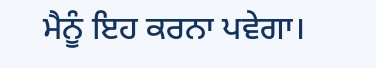ਮੈਨੂੰ ਇਹ ਕਰਨਾ ਪਵੇਗਾ।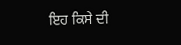ਇਹ ਕਿਸੇ ਦੀ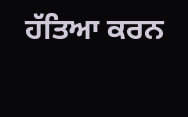ਹੱਤਿਆ ਕਰਨ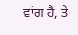ਵਾਂਗ ਹੈ, ਤੇ